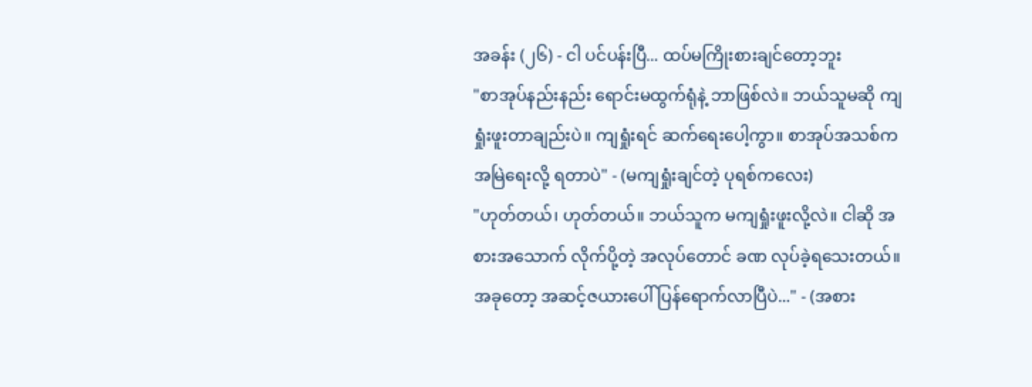အခန်း (၂၆) - ငါ ပင်ပန်းပြီ... ထပ်မကြိုးစားချင်တော့ဘူး
"စာအုပ်နည်းနည်း ရောင်းမထွက်ရုံနဲ့ ဘာဖြစ်လဲ။ ဘယ်သူမဆို ကျရှုံးဖူးတာချည်းပဲ။ ကျရှုံးရင် ဆက်ရေးပေါ့ကွာ။ စာအုပ်အသစ်က အမြဲရေးလို့ ရတာပဲ" - (မကျရှုံးချင်တဲ့ ပုရစ်ကလေး)
"ဟုတ်တယ်၊ ဟုတ်တယ်။ ဘယ်သူက မကျရှုံးဖူးလို့လဲ။ ငါဆို အစားအသောက် လိုက်ပို့တဲ့ အလုပ်တောင် ခဏ လုပ်ခဲ့ရသေးတယ်။ အခုတော့ အဆင့်ဇယားပေါ် ပြန်ရောက်လာပြီပဲ..." - (အစား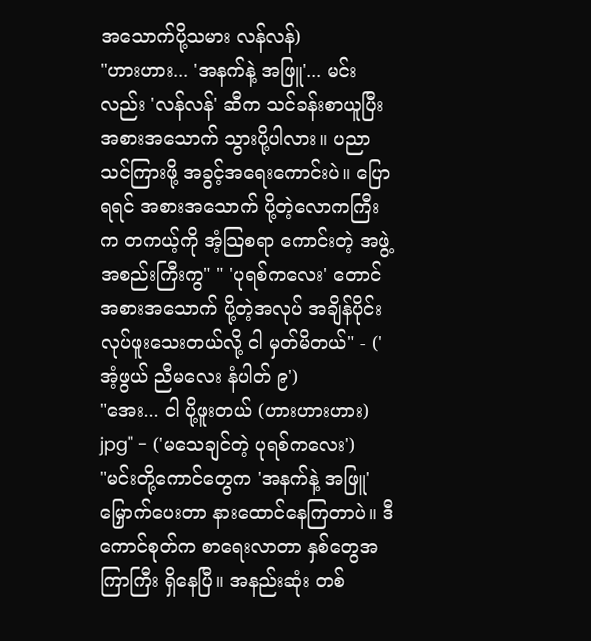အသောက်ပို့သမား လန်လန်)
"ဟားဟား... 'အနက်နဲ့ အဖြူ'... မင်းလည်း 'လန်လန်' ဆီက သင်ခန်းစာယူပြီး အစားအသောက် သွားပို့ပါလား။ ပညာသင်ကြားဖို့ အခွင့်အရေးကောင်းပဲ။ ပြောရရင် အစားအသောက် ပို့တဲ့လောကကြီးက တကယ့်ကို အံ့သြစရာ ကောင်းတဲ့ အဖွဲ့အစည်းကြီးကွ" " 'ပုရစ်ကလေး' တောင် အစားအသောက် ပို့တဲ့အလုပ် အချိန်ပိုင်း လုပ်ဖူးသေးတယ်လို့ ငါ မှတ်မိတယ်" - ('အံ့ဖွယ် ညီမလေး နံပါတ် ၉')
"အေး... ငါ ပို့ဖူးတယ် (ဟားဟားဟား) jpg" - ('မသေချင်တဲ့ ပုရစ်ကလေး')
"မင်းတို့ကောင်တွေက 'အနက်နဲ့ အဖြူ' မြှောက်ပေးတာ နားထောင်နေကြတာပဲ။ ဒီကောင်စုတ်က စာရေးလာတာ နှစ်တွေအကြာကြီး ရှိနေပြီ။ အနည်းဆုံး တစ်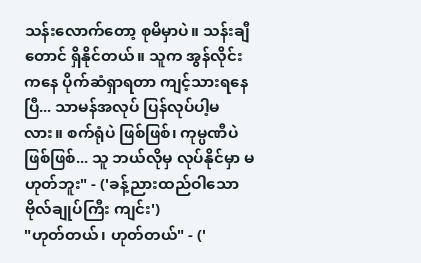သန်းလောက်တော့ စုမိမှာပဲ။ သန်းချီတောင် ရှိနိုင်တယ်။ သူက အွန်လိုင်းကနေ ပိုက်ဆံရှာရတာ ကျင့်သားရနေပြီ... သာမန်အလုပ် ပြန်လုပ်ပါ့မလား။ စက်ရုံပဲ ဖြစ်ဖြစ်၊ ကုမ္ပဏီပဲ ဖြစ်ဖြစ်... သူ ဘယ်လိုမှ လုပ်နိုင်မှာ မဟုတ်ဘူး" - ('ခန့်ညားထည်ဝါသော ဗိုလ်ချုပ်ကြီး ကျင်း')
"ဟုတ်တယ်၊ ဟုတ်တယ်" - ('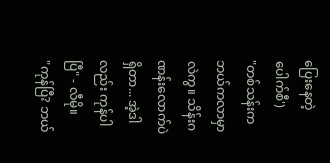ပြေးနေတဲ့ ပေါက်စီ')
"တစ်သန်းက ဘယ်ကလာမှာလဲကွ။ သိန်းဂဏန်းလောက်ပဲ ရှိတာ... အဲ့ဒါလည်း ကုန်ပါပြီ" - လီမို။
"ကုန်ပြီ? ဘယ်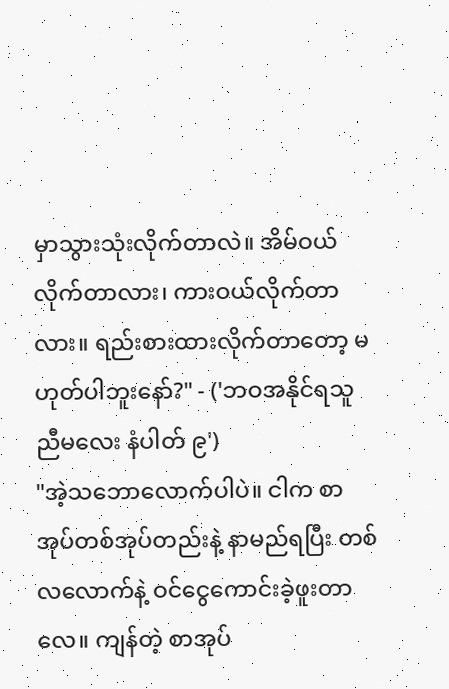မှာသွားသုံးလိုက်တာလဲ။ အိမ်ဝယ်လိုက်တာလား၊ ကားဝယ်လိုက်တာလား။ ရည်းစားထားလိုက်တာတော့ မဟုတ်ပါဘူးနော်?" - ('ဘဝအနိုင်ရသူ ညီမလေး နံပါတ် ၉')
"အဲ့သဘောလောက်ပါပဲ။ ငါက စာအုပ်တစ်အုပ်တည်းနဲ့ နာမည်ရပြီး တစ်လလောက်နဲ့ ဝင်ငွေကောင်းခဲ့ဖူးတာလေ။ ကျန်တဲ့ စာအုပ်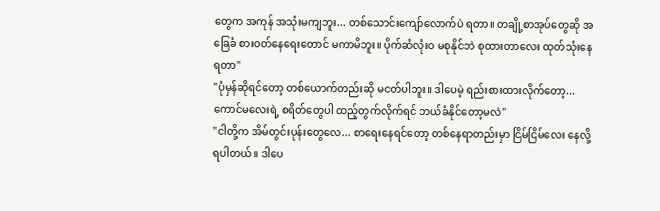တွေက အကုန် အသုံးမကျဘူး... တစ်သောင်းကျော်လောက်ပဲ ရတာ။ တချို့စာအုပ်တွေဆို အခြေခံ စားဝတ်နေရေးတောင် မကာမိဘူး။ ပိုက်ဆံလုံးဝ မစုနိုင်ဘဲ စုထားတာလေး ထုတ်သုံးနေရတာ"
"ပုံမှန်ဆိုရင်တော့ တစ်ယောက်တည်းဆို မငတ်ပါဘူး။ ဒါပေမဲ့ ရည်းစားထားလိုက်တော့... ကောင်မလေးရဲ့ စရိတ်တွေပါ ထည့်တွက်လိုက်ရင် ဘယ်ခံနိုင်တော့မလဲ"
"ငါတို့က အိမ်တွင်းပုန်းတွေလေ... စာရေးနေရင်တော့ တစ်နေရာတည်းမှာ ငြိမ်ငြိမ်လေး နေလို့ရပါတယ်။ ဒါပေ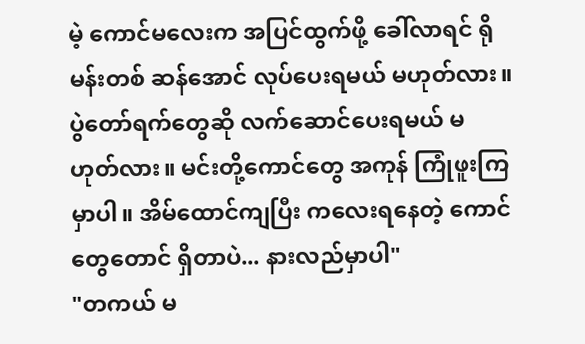မဲ့ ကောင်မလေးက အပြင်ထွက်ဖို့ ခေါ်လာရင် ရိုမန်းတစ် ဆန်အောင် လုပ်ပေးရမယ် မဟုတ်လား။ ပွဲတော်ရက်တွေဆို လက်ဆောင်ပေးရမယ် မဟုတ်လား။ မင်းတို့ကောင်တွေ အကုန် ကြုံဖူးကြမှာပါ။ အိမ်ထောင်ကျပြီး ကလေးရနေတဲ့ ကောင်တွေတောင် ရှိတာပဲ... နားလည်မှာပါ"
"တကယ် မ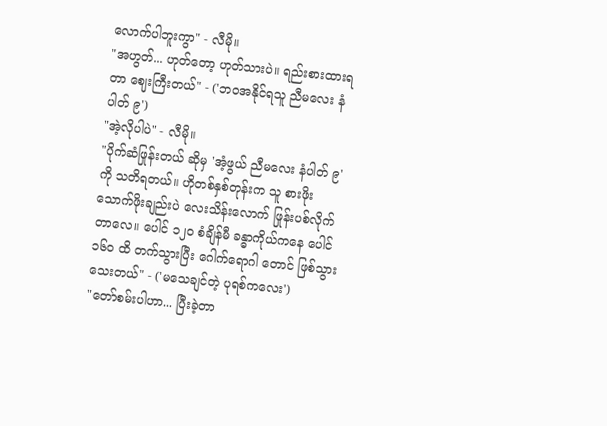လောက်ပါဘူးကွာ" - လီမို။
"အဟွတ်... ဟုတ်တော့ ဟုတ်သားပဲ။ ရည်းစားထားရတာ ဈေးကြီးတယ်" - ('ဘဝအနိုင်ရသူ ညီမလေး နံပါတ် ၉')
"အဲ့လိုပါပဲ" - လီမို။
"ပိုက်ဆံဖြုန်းတယ် ဆိုမှ 'အံ့ဖွယ် ညီမလေး နံပါတ် ၉' ကို သတိရတယ်။ ဟိုတစ်နှစ်တုန်းက သူ စားဖိုးသောက်ဖိုးချည်းပဲ လေးသိန်းလောက် ဖြုန်းပစ်လိုက်တာလေ။ ပေါင် ၁၂၀ စံချိန်မီ ခန္ဓာကိုယ်ကနေ ပေါင် ၁၆၀ ထိ တက်သွားပြီး ဂေါက်ရောဂါ တောင် ဖြစ်သွားသေးတယ်" - ('မသေချင်တဲ့ ပုရစ်ကလေး')
"တော်စမ်းပါဟာ... ပြီးခဲ့တာ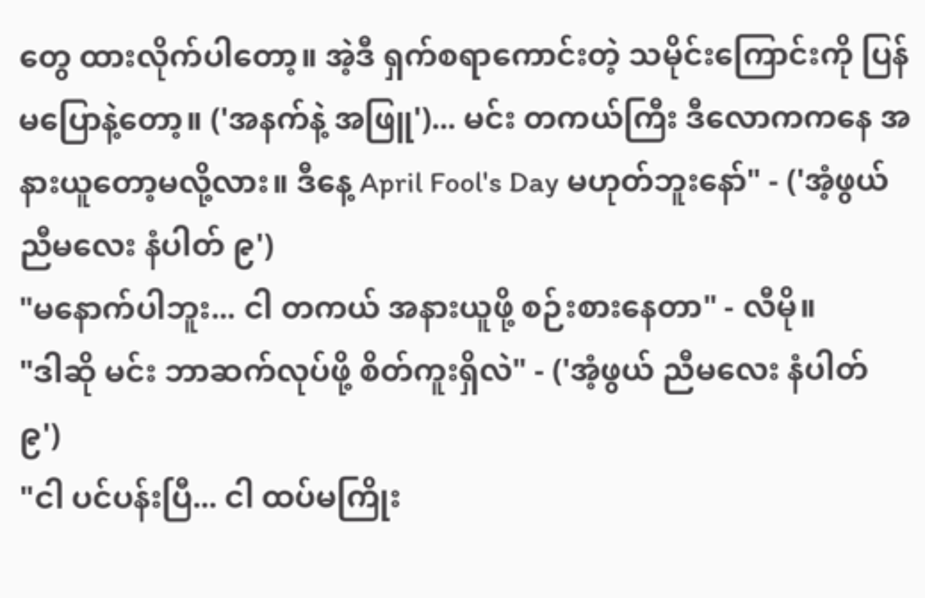တွေ ထားလိုက်ပါတော့။ အဲ့ဒီ ရှက်စရာကောင်းတဲ့ သမိုင်းကြောင်းကို ပြန်မပြောနဲ့တော့။ ('အနက်နဲ့ အဖြူ')... မင်း တကယ်ကြီး ဒီလောကကနေ အနားယူတော့မလို့လား။ ဒီနေ့ April Fool's Day မဟုတ်ဘူးနော်" - ('အံ့ဖွယ် ညီမလေး နံပါတ် ၉')
"မနောက်ပါဘူး... ငါ တကယ် အနားယူဖို့ စဉ်းစားနေတာ" - လီမို။
"ဒါဆို မင်း ဘာဆက်လုပ်ဖို့ စိတ်ကူးရှိလဲ" - ('အံ့ဖွယ် ညီမလေး နံပါတ် ၉')
"ငါ ပင်ပန်းပြီ... ငါ ထပ်မကြိုး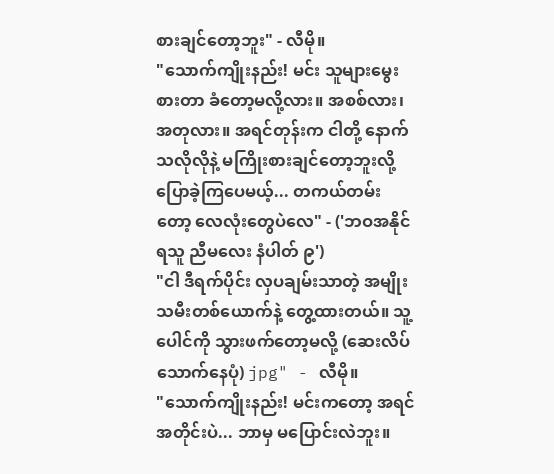စားချင်တော့ဘူး" - လီမို။
"သောက်ကျိုးနည်း! မင်း သူများမွေးစားတာ ခံတော့မလို့လား။ အစစ်လား၊ အတုလား။ အရင်တုန်းက ငါတို့ နောက်သလိုလိုနဲ့ မကြိုးစားချင်တော့ဘူးလို့ ပြောခဲ့ကြပေမယ့်... တကယ်တမ်းတော့ လေလုံးတွေပဲလေ" - ('ဘဝအနိုင်ရသူ ညီမလေး နံပါတ် ၉')
"ငါ ဒီရက်ပိုင်း လှပချမ်းသာတဲ့ အမျိုးသမီးတစ်ယောက်နဲ့ တွေ့ထားတယ်။ သူ့ပေါင်ကို သွားဖက်တော့မလို့ (ဆေးလိပ်သောက်နေပုံ) jpg" - လီမို။
"သောက်ကျိုးနည်း! မင်းကတော့ အရင်အတိုင်းပဲ... ဘာမှ မပြောင်းလဲဘူး။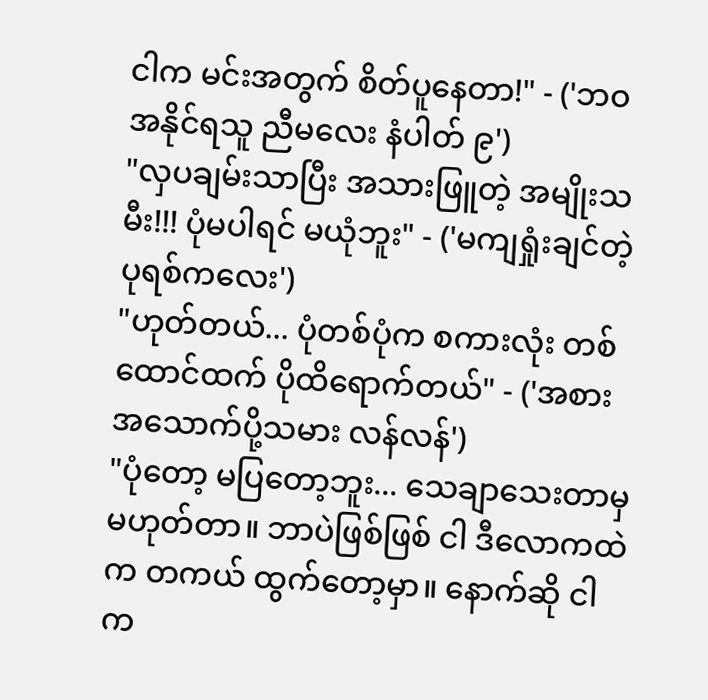ငါက မင်းအတွက် စိတ်ပူနေတာ!" - ('ဘဝအနိုင်ရသူ ညီမလေး နံပါတ် ၉')
"လှပချမ်းသာပြီး အသားဖြူတဲ့ အမျိုးသမီး!!! ပုံမပါရင် မယုံဘူး" - ('မကျရှုံးချင်တဲ့ ပုရစ်ကလေး')
"ဟုတ်တယ်... ပုံတစ်ပုံက စကားလုံး တစ်ထောင်ထက် ပိုထိရောက်တယ်" - ('အစားအသောက်ပို့သမား လန်လန်')
"ပုံတော့ မပြတော့ဘူး... သေချာသေးတာမှ မဟုတ်တာ။ ဘာပဲဖြစ်ဖြစ် ငါ ဒီလောကထဲက တကယ် ထွက်တော့မှာ။ နောက်ဆို ငါက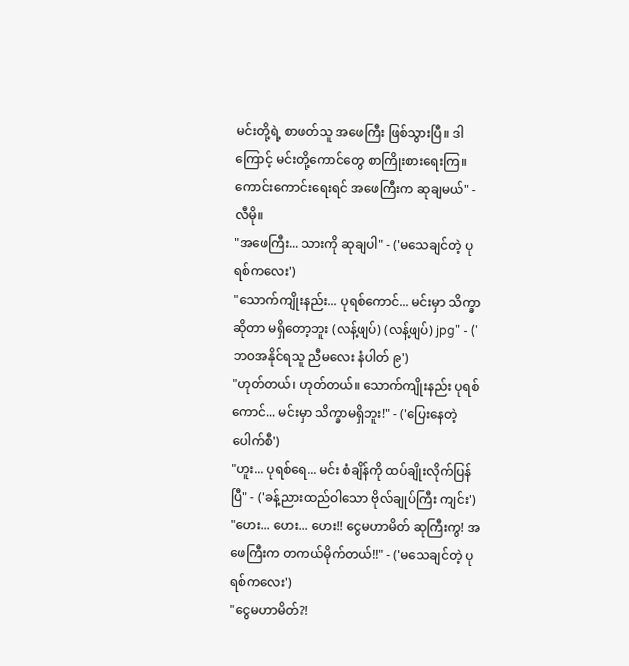မင်းတို့ရဲ့ စာဖတ်သူ အဖေကြီး ဖြစ်သွားပြီ။ ဒါကြောင့် မင်းတို့ကောင်တွေ စာကြိုးစားရေးကြ။ ကောင်းကောင်းရေးရင် အဖေကြီးက ဆုချမယ်" - လီမို။
"အဖေကြီး... သားကို ဆုချပါ" - ('မသေချင်တဲ့ ပုရစ်ကလေး')
"သောက်ကျိုးနည်း... ပုရစ်ကောင်... မင်းမှာ သိက္ခာဆိုတာ မရှိတော့ဘူး (လန့်ဖျပ်) (လန့်ဖျပ်) jpg" - ('ဘဝအနိုင်ရသူ ညီမလေး နံပါတ် ၉')
"ဟုတ်တယ်၊ ဟုတ်တယ်။ သောက်ကျိုးနည်း ပုရစ်ကောင်... မင်းမှာ သိက္ခာမရှိဘူး!" - ('ပြေးနေတဲ့ ပေါက်စီ')
"ဟူး... ပုရစ်ရေ... မင်း စံချိန်ကို ထပ်ချိုးလိုက်ပြန်ပြီ" - ('ခန့်ညားထည်ဝါသော ဗိုလ်ချုပ်ကြီး ကျင်း')
"ဟေး... ဟေး... ဟေး!! ငွေမဟာမိတ် ဆုကြီးကွ! အဖေကြီးက တကယ်မိုက်တယ်!!" - ('မသေချင်တဲ့ ပုရစ်ကလေး')
"ငွေမဟာမိတ်?!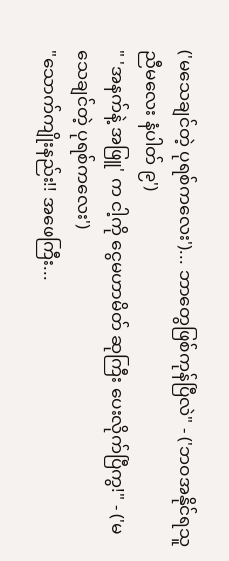('မသေချင်တဲ့ ပုရစ်ကလေး')... ဘာတွေဖြစ်ကုန်ပြီလဲ" - ('ဘဝအနိုင်ရသူ ညီမလေး နံပါတ် ၉')
" 'အနက်နဲ့ အဖြူ' က ငါ့ကို ငွေမဟာမိတ် ဆုကြီး ပေးလိုက်ပြီကွ!" - ('မသေချင်တဲ့ ပုရစ်ကလေး')
"သောက်ကျိုးနည်း!! အဖေကြီး...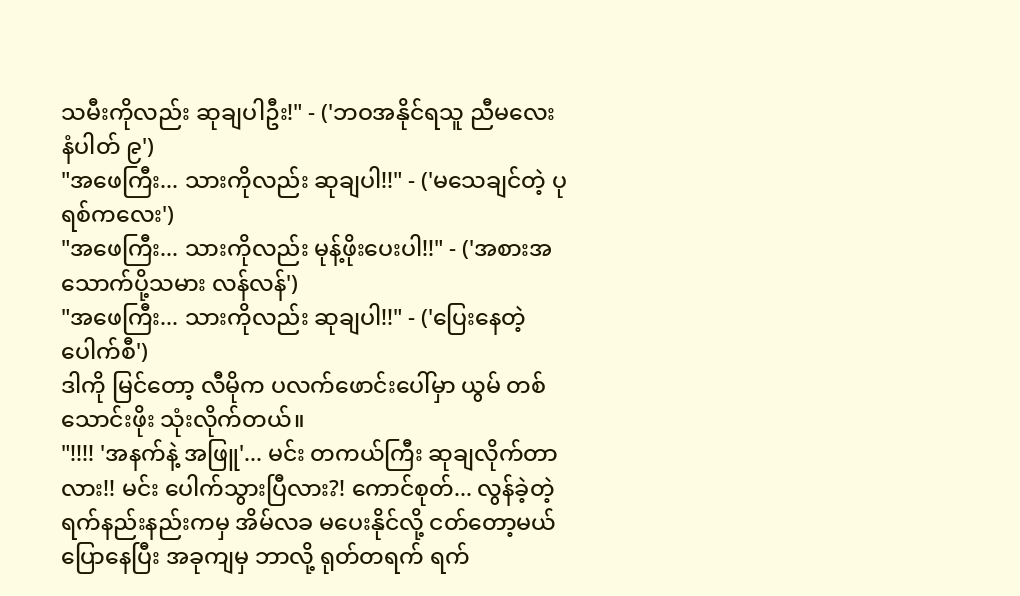သမီးကိုလည်း ဆုချပါဦး!" - ('ဘဝအနိုင်ရသူ ညီမလေး နံပါတ် ၉')
"အဖေကြီး... သားကိုလည်း ဆုချပါ!!" - ('မသေချင်တဲ့ ပုရစ်ကလေး')
"အဖေကြီး... သားကိုလည်း မုန့်ဖိုးပေးပါ!!" - ('အစားအသောက်ပို့သမား လန်လန်')
"အဖေကြီး... သားကိုလည်း ဆုချပါ!!" - ('ပြေးနေတဲ့ ပေါက်စီ')
ဒါကို မြင်တော့ လီမိုက ပလက်ဖောင်းပေါ်မှာ ယွမ် တစ်သောင်းဖိုး သုံးလိုက်တယ်။
"!!!! 'အနက်နဲ့ အဖြူ'... မင်း တကယ်ကြီး ဆုချလိုက်တာလား!! မင်း ပေါက်သွားပြီလား?! ကောင်စုတ်... လွန်ခဲ့တဲ့ ရက်နည်းနည်းကမှ အိမ်လခ မပေးနိုင်လို့ ငတ်တော့မယ် ပြောနေပြီး အခုကျမှ ဘာလို့ ရုတ်တရက် ရက်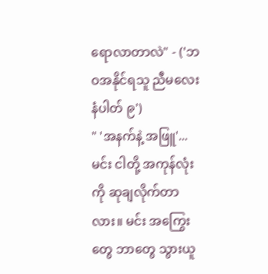ရောလာတာလဲ" - ('ဘဝအနိုင်ရသူ ညီမလေး နံပါတ် ၉')
" 'အနက်နဲ့ အဖြူ'... မင်း ငါတို့ အကုန်လုံးကို ဆုချလိုက်တာလား။ မင်း အကြွေးတွေ ဘာတွေ သွားယူ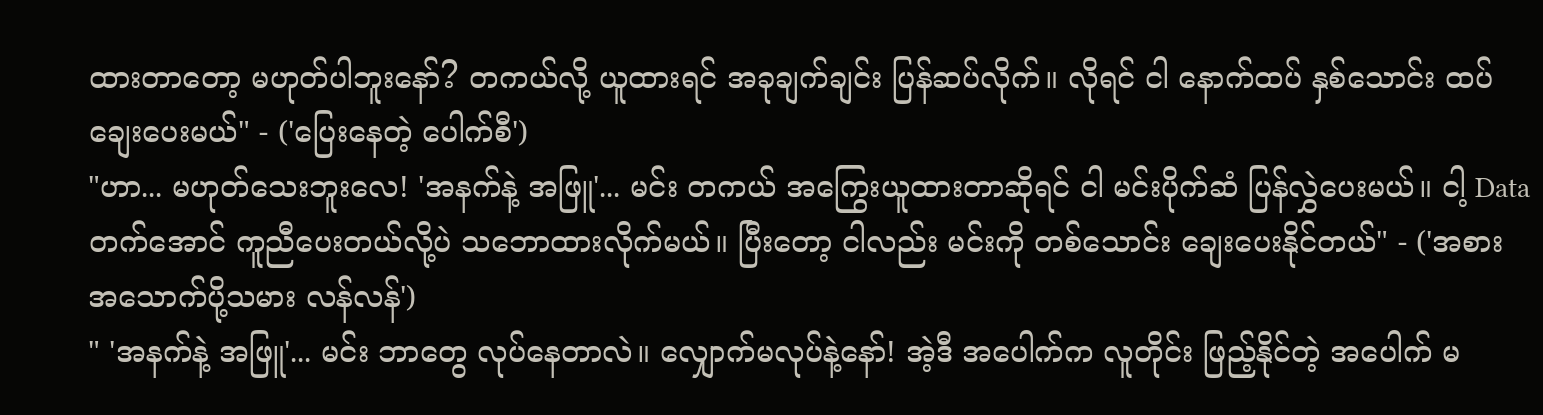ထားတာတော့ မဟုတ်ပါဘူးနော်? တကယ်လို့ ယူထားရင် အခုချက်ချင်း ပြန်ဆပ်လိုက်။ လိုရင် ငါ နောက်ထပ် နှစ်သောင်း ထပ်ချေးပေးမယ်" - ('ပြေးနေတဲ့ ပေါက်စီ')
"ဟာ... မဟုတ်သေးဘူးလေ! 'အနက်နဲ့ အဖြူ'... မင်း တကယ် အကြွေးယူထားတာဆိုရင် ငါ မင်းပိုက်ဆံ ပြန်လွှဲပေးမယ်။ ငါ့ Data တက်အောင် ကူညီပေးတယ်လို့ပဲ သဘောထားလိုက်မယ်။ ပြီးတော့ ငါလည်း မင်းကို တစ်သောင်း ချေးပေးနိုင်တယ်" - ('အစားအသောက်ပို့သမား လန်လန်')
" 'အနက်နဲ့ အဖြူ'... မင်း ဘာတွေ လုပ်နေတာလဲ။ လျှောက်မလုပ်နဲ့နော်! အဲ့ဒီ အပေါက်က လူတိုင်း ဖြည့်နိုင်တဲ့ အပေါက် မ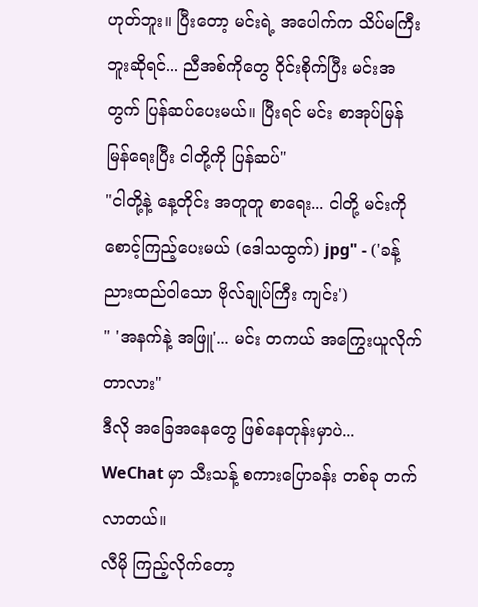ဟုတ်ဘူး။ ပြီးတော့ မင်းရဲ့ အပေါက်က သိပ်မကြီးဘူးဆိုရင်... ညီအစ်ကိုတွေ ဝိုင်းစိုက်ပြီး မင်းအတွက် ပြန်ဆပ်ပေးမယ်။ ပြီးရင် မင်း စာအုပ်မြန်မြန်ရေးပြီး ငါတို့ကို ပြန်ဆပ်"
"ငါတို့နဲ့ နေ့တိုင်း အတူတူ စာရေး... ငါတို့ မင်းကို စောင့်ကြည့်ပေးမယ် (ဒေါသထွက်) jpg" - ('ခန့်ညားထည်ဝါသော ဗိုလ်ချုပ်ကြီး ကျင်း')
" 'အနက်နဲ့ အဖြူ'... မင်း တကယ် အကြွေးယူလိုက်တာလား"
ဒီလို အခြေအနေတွေ ဖြစ်နေတုန်းမှာပဲ... WeChat မှာ သီးသန့် စကားပြောခန်း တစ်ခု တက်လာတယ်။
လီမို ကြည့်လိုက်တော့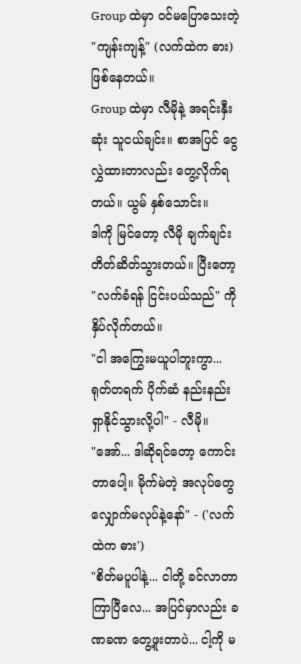Group ထဲမှာ ဝင်မပြောသေးတဲ့ "ကျန်းကျန့်" (လက်ထဲက ဓား) ဖြစ်နေတယ်။
Group ထဲမှာ လီမိုနဲ့ အရင်းနှီးဆုံး သူငယ်ချင်း။ စာအပြင် ငွေလွှဲထားတာလည်း တွေ့လိုက်ရတယ်။ ယွမ် နှစ်သောင်း။
ဒါကို မြင်တော့ လီမို ချက်ချင်း တိတ်ဆိတ်သွားတယ်။ ပြီးတော့ "လက်ခံရန် ငြင်းပယ်သည်" ကို နှိပ်လိုက်တယ်။
"ငါ အကြွေးမယူပါဘူးကွာ... ရုတ်တရက် ပိုက်ဆံ နည်းနည်း ရှာနိုင်သွားလို့ပါ" - လီမို။
"အော်... ဒါဆိုရင်တော့ ကောင်းတာပေါ့။ မိုက်မဲတဲ့ အလုပ်တွေ လျှောက်မလုပ်နဲ့နော်" - ('လက်ထဲက ဓား')
"စိတ်မပူပါနဲ့... ငါတို့ ခင်လာတာ ကြာပြီလေ... အပြင်မှာလည်း ခဏခဏ တွေ့ဖူးတာပဲ... ငါ့ကို မ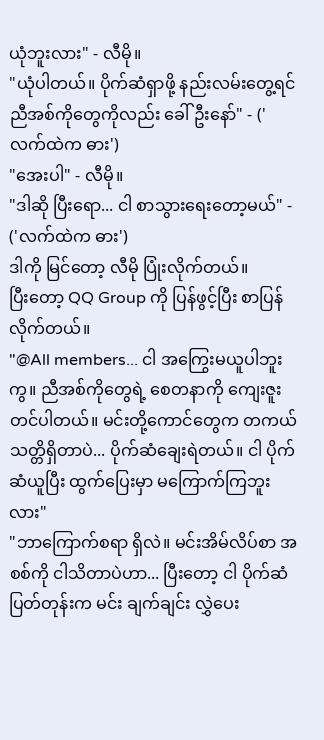ယုံဘူးလား" - လီမို။
"ယုံပါတယ်။ ပိုက်ဆံရှာဖို့ နည်းလမ်းတွေ့ရင် ညီအစ်ကိုတွေကိုလည်း ခေါ်ဦးနော်" - ('လက်ထဲက ဓား')
"အေးပါ" - လီမို။
"ဒါဆို ပြီးရော... ငါ စာသွားရေးတော့မယ်" - ('လက်ထဲက ဓား')
ဒါကို မြင်တော့ လီမို ပြုံးလိုက်တယ်။
ပြီးတော့ QQ Group ကို ပြန်ဖွင့်ပြီး စာပြန်လိုက်တယ်။
"@All members... ငါ အကြွေးမယူပါဘူးကွ။ ညီအစ်ကိုတွေရဲ့ စေတနာကို ကျေးဇူးတင်ပါတယ်။ မင်းတို့ကောင်တွေက တကယ် သတ္တိရှိတာပဲ... ပိုက်ဆံချေးရဲတယ်။ ငါ ပိုက်ဆံယူပြီး ထွက်ပြေးမှာ မကြောက်ကြဘူးလား"
"ဘာကြောက်စရာ ရှိလဲ။ မင်းအိမ်လိပ်စာ အစစ်ကို ငါသိတာပဲဟာ... ပြီးတော့ ငါ ပိုက်ဆံပြတ်တုန်းက မင်း ချက်ချင်း လွှဲပေး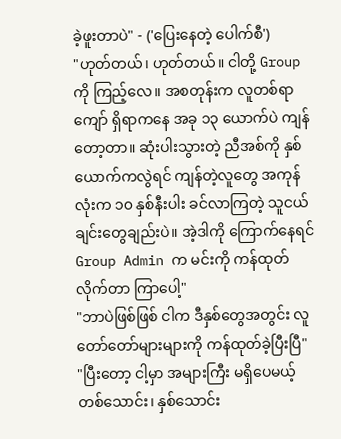ခဲ့ဖူးတာပဲ" - ('ပြေးနေတဲ့ ပေါက်စီ')
"ဟုတ်တယ်၊ ဟုတ်တယ်။ ငါတို့ Group ကို ကြည့်လေ။ အစတုန်းက လူတစ်ရာကျော် ရှိရာကနေ အခု ၁၃ ယောက်ပဲ ကျန်တော့တာ။ ဆုံးပါးသွားတဲ့ ညီအစ်ကို နှစ်ယောက်ကလွဲရင် ကျန်တဲ့လူတွေ အကုန်လုံးက ၁၀ နှစ်နီးပါး ခင်လာကြတဲ့ သူငယ်ချင်းတွေချည်းပဲ။ အဲ့ဒါကို ကြောက်နေရင် Group Admin က မင်းကို ကန်ထုတ်လိုက်တာ ကြာပေါ့"
"ဘာပဲဖြစ်ဖြစ် ငါက ဒီနှစ်တွေအတွင်း လူတော်တော်များများကို ကန်ထုတ်ခဲ့ပြီးပြီ"
"ပြီးတော့ ငါ့မှာ အများကြီး မရှိပေမယ့် တစ်သောင်း၊ နှစ်သောင်း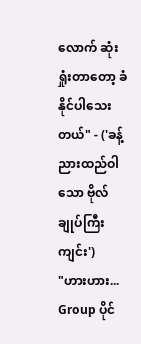လောက် ဆုံးရှုံးတာတော့ ခံနိုင်ပါသေးတယ်" - ('ခန့်ညားထည်ဝါသော ဗိုလ်ချုပ်ကြီး ကျင်း')
"ဟားဟား... Group ပိုင်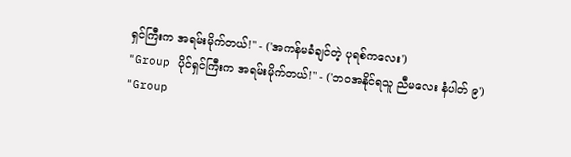ရှင်ကြီးက အရမ်းမိုက်တယ်!" - ('အကန်မခံချင်တဲ့ ပုရစ်ကလေး')
"Group ပိုင်ရှင်ကြီးက အရမ်းမိုက်တယ်!" - ('ဘဝအနိုင်ရသူ ညီမလေး နံပါတ် ၉')
"Group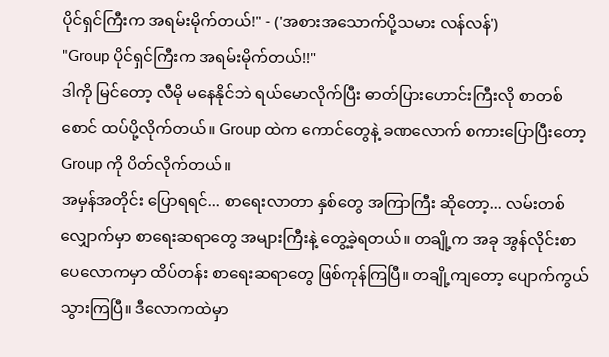ပိုင်ရှင်ကြီးက အရမ်းမိုက်တယ်!" - ('အစားအသောက်ပို့သမား လန်လန်')
"Group ပိုင်ရှင်ကြီးက အရမ်းမိုက်တယ်!!"
ဒါကို မြင်တော့ လီမို မနေနိုင်ဘဲ ရယ်မောလိုက်ပြီး ဓာတ်ပြားဟောင်းကြီးလို စာတစ်စောင် ထပ်ပို့လိုက်တယ်။ Group ထဲက ကောင်တွေနဲ့ ခဏလောက် စကားပြောပြီးတော့ Group ကို ပိတ်လိုက်တယ်။
အမှန်အတိုင်း ပြောရရင်... စာရေးလာတာ နှစ်တွေ အကြာကြီး ဆိုတော့... လမ်းတစ်လျှောက်မှာ စာရေးဆရာတွေ အများကြီးနဲ့ တွေ့ခဲ့ရတယ်။ တချို့က အခု အွန်လိုင်းစာပေလောကမှာ ထိပ်တန်း စာရေးဆရာတွေ ဖြစ်ကုန်ကြပြီ။ တချို့ကျတော့ ပျောက်ကွယ်သွားကြပြီ။ ဒီလောကထဲမှာ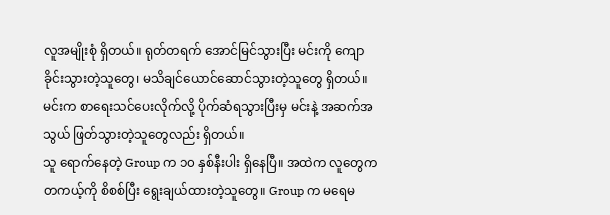လူအမျိုးစုံ ရှိတယ်။ ရုတ်တရက် အောင်မြင်သွားပြီး မင်းကို ကျောခိုင်းသွားတဲ့သူတွေ၊ မသိချင်ယောင်ဆောင်သွားတဲ့သူတွေ ရှိတယ်။ မင်းက စာရေးသင်ပေးလိုက်လို့ ပိုက်ဆံရသွားပြီးမှ မင်းနဲ့ အဆက်အသွယ် ဖြတ်သွားတဲ့သူတွေလည်း ရှိတယ်။
သူ ရောက်နေတဲ့ Group က ၁၀ နှစ်နီးပါး ရှိနေပြီ။ အထဲက လူတွေက တကယ့်ကို စိစစ်ပြီး ရွေးချယ်ထားတဲ့သူတွေ။ Group က မရေမ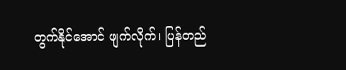တွက်နိုင်အောင် ဖျက်လိုက်၊ ပြန်တည်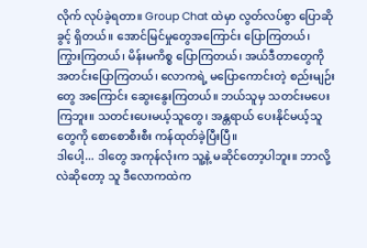လိုက် လုပ်ခဲ့ရတာ။ Group Chat ထဲမှာ လွတ်လပ်စွာ ပြောဆိုခွင့် ရှိတယ်။ အောင်မြင်မှုတွေအကြောင်း ပြောကြတယ်၊ ကြွားကြတယ်၊ မိန်းမကိစ္စ ပြောကြတယ်၊ အယ်ဒီတာတွေကို အတင်းပြောကြတယ်၊ လောကရဲ့ မပြောကောင်းတဲ့ စည်းမျဉ်းတွေ အကြောင်း ဆွေးနွေးကြတယ်။ ဘယ်သူမှ သတင်းမပေးကြဘူး။ သတင်းပေးမယ့်သူတွေ၊ အန္တရာယ် ပေးနိုင်မယ့်သူတွေကို စောစောစီးစီး ကန်ထုတ်ခဲ့ပြီးပြီ။
ဒါပေါ့... ဒါတွေ အကုန်လုံးက သူ့နဲ့ မဆိုင်တော့ပါဘူး။ ဘာလို့လဲဆိုတော့ သူ ဒီလောကထဲက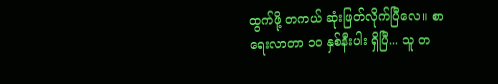ထွက်ဖို့ တကယ် ဆုံးဖြတ်လိုက်ပြီလေ။ စာရေးလာတာ ၁၀ နှစ်နီးပါး ရှိပြီ... သူ တ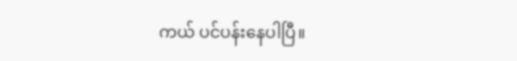ကယ် ပင်ပန်းနေပါပြီ။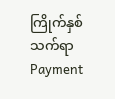ကြိုက်နှစ်သက်ရာ Payment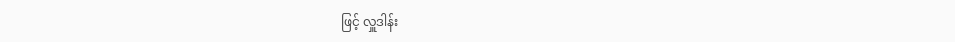ဖြင့် လှူဒါန်း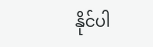နိုင်ပါ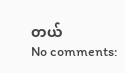တယ်
No comments: